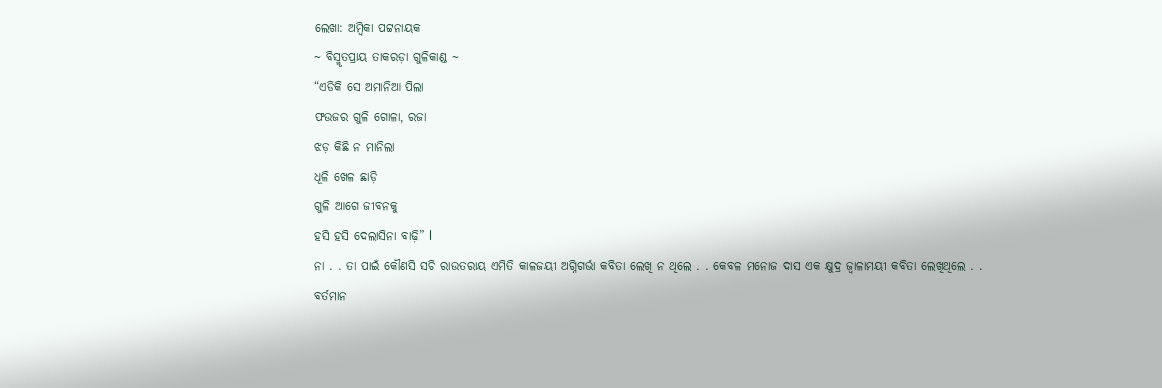ଲେଖା: ଅମ୍ବିକା ପଟ୍ଟନାୟକ
~ ବିସ୍ମୃତପ୍ରାୟ ତାକରଡ଼ା ଗୁଳିକାଣ୍ଡ ~
“ଏଡିକି ସେ ଅମାନିଆ ପିଲା
ଫଉଜର ଗୁଳି ଗୋଳା, ରଜା
ଝଡ଼ କିଛି ନ ମାନିଲା
ଧୂଳି ଖେଳ ଛାଡ଼ି
ଗୁଳି ଆଗେ ଜୀବନକୁ
ହସି ହସି ଦେଲାସିନା ବାଢ଼ି” l
ନା . . ତା ପାଇଁ କୌଣସି ସଚି ରାଉତରାୟ ଏମିତି କାଳଜୟୀ ଅଗ୍ନିଗର୍ଭା କବିତା ଲେଖି ନ ଥିଲେ . . କେବଳ ମନୋଜ ଦାସ ଏକ କ୍ଷୁଦ୍ର ଜ୍ୱାଳାମୟୀ କବିତା ଲେଖିଥିଲେ . . ବର୍ତମାନ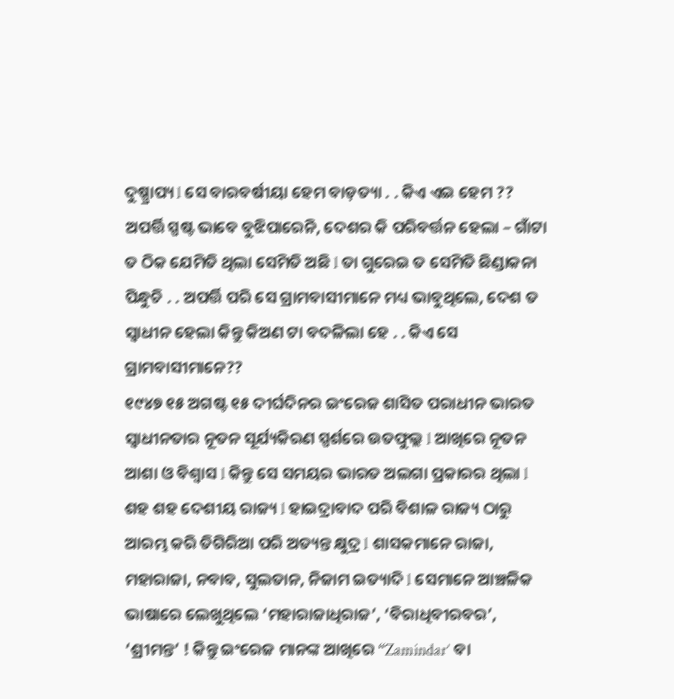ଦୁଷ୍ପ୍ରାପ୍ୟ l ସେ ବାରବର୍ଷୀୟା ହେମ ବାଡ଼ତ୍ୟା . . କିଏ ଏଇ ହେମ ??
ଅପର୍ତ୍ତି ସ୍ପଷ୍ଟ ଭାବେ ବୁଝିପାରେନି, ଦେଶର କି ପରିବର୍ତ୍ତନ ହେଲା – ଗାଁଟା ତ ଠିକ ଯେମିତି ଥିଲା ସେମିତି ଅଛି l ତା ଗୁରେଇ ତ ସେମିତି ଛିଣ୍ଡାକନା ପିନ୍ଧୁଚି . . ଅପର୍ତ୍ତି ପରି ସେ ଗ୍ରାମବାସୀମାନେ ମଧ୍ୟ ଭାବୁଥିଲେ, ଦେଶ ତ ସ୍ୱାଧୀନ ହେଲା କିନ୍ତୁ କିଅଣ ଟା ବଦଳିଲା ହେ . . କିଏ ସେ ଗ୍ରାମବାସୀମାନେ??
୧୯୪୭ ୧୫ ଅଗଷ୍ଟ ୧୫ ଦୀର୍ଘଦିନର ଇଂରେଜ ଶାସିତ ପରାଧୀନ ଭାରତ ସ୍ୱାଧୀନତାର ନୂତନ ସୂର୍ଯ୍ୟକିରଣ ସ୍ପର୍ଶରେ ଉତଫୁଲ୍ଲ l ଆଖିରେ ନୂତନ ଆଶା ଓ ବିଶ୍ୱାସ l କିନ୍ତୁ ସେ ସମୟର ଭାରତ ଅଲଗା ପ୍ରକାରର ଥିଲା l ଶହ ଶହ ଦେଶୀୟ ରାଜ୍ୟ l ହାଇଦ୍ରାବାଦ ପରି ବିଶାଳ ରାଜ୍ୟ ଠାରୁ ଆରମ୍ଭ କରି ତିଗିରିଆ ପରି ଅତ୍ୟନ୍ତ କ୍ଷୁଦ୍ର l ଶାସକମାନେ ରାଜା, ମହାରାଜା, ନବାବ, ସୁଲତାନ, ନିଜାମ ଇତ୍ୟାଦି l ସେମାନେ ଆଞ୍ଚଳିକ ଭାଷାରେ ଲେଖୁଥିଲେ ‘ମହାରାଜାଧିରାଜ’, ‘ବିରାଧିବୀରବର’, ‘ଶ୍ରୀମନ୍ତ’ ! କିନ୍ତୁ ଇଂରେଜ ମାନଙ୍କ ଆଖିରେ “Zamindar’ ବା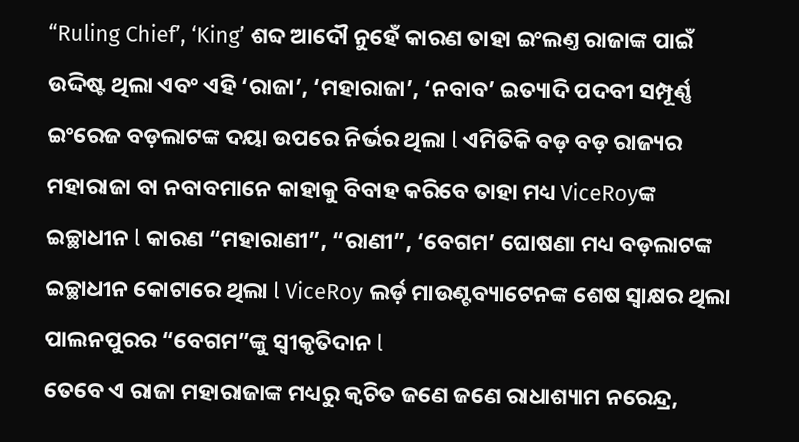“Ruling Chief’, ‘King’ ଶବ୍ଦ ଆଦୌ ନୁହେଁ କାରଣ ତାହା ଇଂଲଣ୍ତ ରାଜାଙ୍କ ପାଇଁ ଉଦ୍ଦିଷ୍ଟ ଥିଲା ଏବଂ ଏହି ‘ରାଜା’, ‘ମହାରାଜା’, ‘ନବାବ’ ଇତ୍ୟାଦି ପଦବୀ ସମ୍ପୂର୍ଣ୍ଣ ଇଂରେଜ ବଡ଼ଲାଟଙ୍କ ଦୟା ଉପରେ ନିର୍ଭର ଥିଲା l ଏମିତିକି ବଡ଼ ବଡ଼ ରାଜ୍ୟର ମହାରାଜା ବା ନବାବମାନେ କାହାକୁ ବିବାହ କରିବେ ତାହା ମଧ୍ୟ ViceRoyଙ୍କ ଇଚ୍ଛାଧୀନ l କାରଣ “ମହାରାଣୀ”, “ରାଣୀ”, ‘ବେଗମ’ ଘୋଷଣା ମଧ୍ୟ ବଡ଼ଲାଟଙ୍କ ଇଚ୍ଛାଧୀନ କୋଟାରେ ଥିଲା l ViceRoy ଲର୍ଡ଼ ମାଉଣ୍ଟବ୍ୟାଟେନଙ୍କ ଶେଷ ସ୍ଵାକ୍ଷର ଥିଲା ପାଲନପୁରର “ବେଗମ”ଙ୍କୁ ସ୍ୱୀକୃତିଦାନ l
ତେବେ ଏ ରାଜା ମହାରାଜାଙ୍କ ମଧ୍ୟରୁ କ୍ଵଚିତ ଜଣେ ଜଣେ ରାଧାଶ୍ୟାମ ନରେନ୍ଦ୍ର,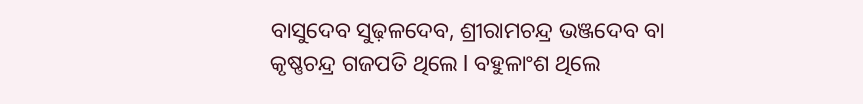ବାସୁଦେବ ସୁଢ଼ଳଦେବ, ଶ୍ରୀରାମଚନ୍ଦ୍ର ଭଞ୍ଜଦେବ ବା କୃଷ୍ଣଚନ୍ଦ୍ର ଗଜପତି ଥିଲେ l ବହୁଳାଂଶ ଥିଲେ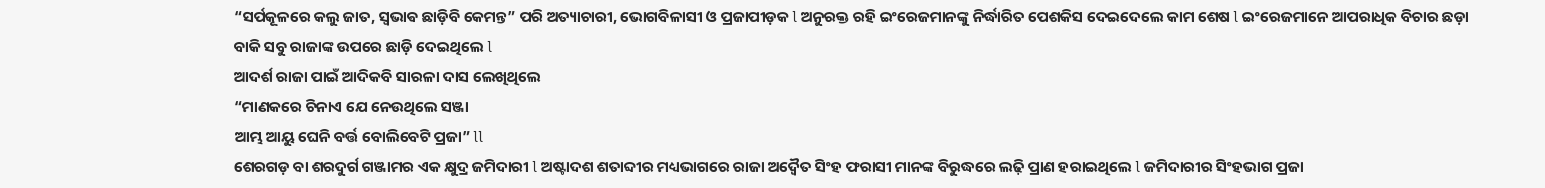“ସର୍ପକୂଳରେ କଲୁ ଜାତ, ସ୍ଵଭାଵ ଛାଡ଼ିବି କେମନ୍ତ” ପରି ଅତ୍ୟାଚାରୀ, ଭୋଗବିଳାସୀ ଓ ପ୍ରଜାପୀଡ଼କ l ଅନୁରକ୍ତ ରହି ଇଂରେଜମାନଙ୍କୁ ନିର୍ଦ୍ଧାରିତ ପେଶକିସ ଦେଇଦେଲେ କାମ ଶେଷ l ଇଂରେଜମାନେ ଆପରାଧିକ ବିଚାର ଛଡ଼ା ବାକି ସବୁ ରାଜାଙ୍କ ଉପରେ ଛାଡ଼ି ଦେଇଥିଲେ l
ଆଦର୍ଶ ରାଜା ପାଇଁ ଆଦିକବି ସାରଳା ଦାସ ଲେଖିଥିଲେ
“ମାଣକରେ ଚିନାଏ ଯେ ନେଉଥିଲେ ସଞ୍ଜା
ଆମ୍ଭ ଆୟୁ ଘେନି ବର୍ତ୍ତ ବୋଲିବେଟି ପ୍ରଜା” ll
ଶେରଗଡ଼ ବା ଶରଦୁର୍ଗ ଗଞ୍ଜାମର ଏକ କ୍ଷୁଦ୍ର ଜମିଦାରୀ l ଅଷ୍ଟାଦଶ ଶତାବ୍ଦୀର ମଧ୍ୟଭାଗରେ ରାଜା ଅଦ୍ୱୈତ ସିଂହ ଫରାସୀ ମାନଙ୍କ ବିରୁଦ୍ଧରେ ଲଢ଼ି ପ୍ରାଣ ହରାଇଥିଲେ l ଜମିଦାରୀର ସିଂହଭାଗ ପ୍ରଜା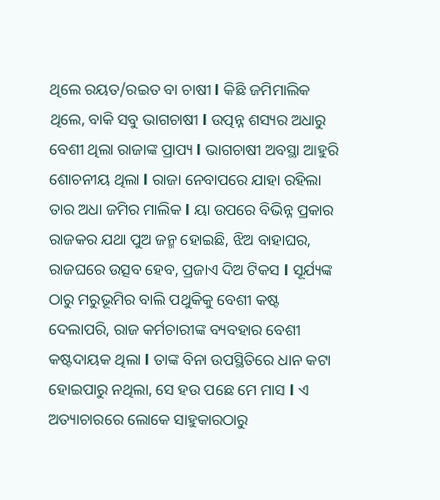ଥିଲେ ରୟତ/ରଇତ ବା ଚାଷୀ l କିଛି ଜମିମାଲିକ ଥିଲେ, ବାକି ସବୁ ଭାଗଚାଷୀ l ଉତ୍ପନ୍ନ ଶସ୍ୟର ଅଧାରୁ ବେଶୀ ଥିଲା ରାଜାଙ୍କ ପ୍ରାପ୍ୟ l ଭାଗଚାଷୀ ଅବସ୍ଥା ଆହୁରି ଶୋଚନୀୟ ଥିଲା l ରାଜା ନେବାପରେ ଯାହା ରହିଲା ତାର ଅଧା ଜମିର ମାଲିକ l ୟା ଉପରେ ବିଭିନ୍ନ ପ୍ରକାର ରାଜକର ଯଥା ପୁଅ ଜନ୍ମ ହୋଇଛି, ଝିଅ ବାହାଘର, ରାଜଘରେ ଉତ୍ସବ ହେବ, ପ୍ରଜାଏ ଦିଅ ଟିକସ l ସୂର୍ଯ୍ୟଙ୍କ ଠାରୁ ମରୁଭୂମିର ବାଲି ପଥୁକିକୁ ବେଶୀ କଷ୍ଟ ଦେଲାପରି, ରାଜ କର୍ମଚାରୀଙ୍କ ବ୍ୟବହାର ବେଶୀ କଷ୍ଟଦାୟକ ଥିଲା l ତାଙ୍କ ବିନା ଉପସ୍ଥିତିରେ ଧାନ କଟା ହୋଇପାରୁ ନଥିଲା, ସେ ହଉ ପଛେ ମେ ମାସ l ଏ ଅତ୍ୟାଚାରରେ ଲୋକେ ସାହୁକାରଠାରୁ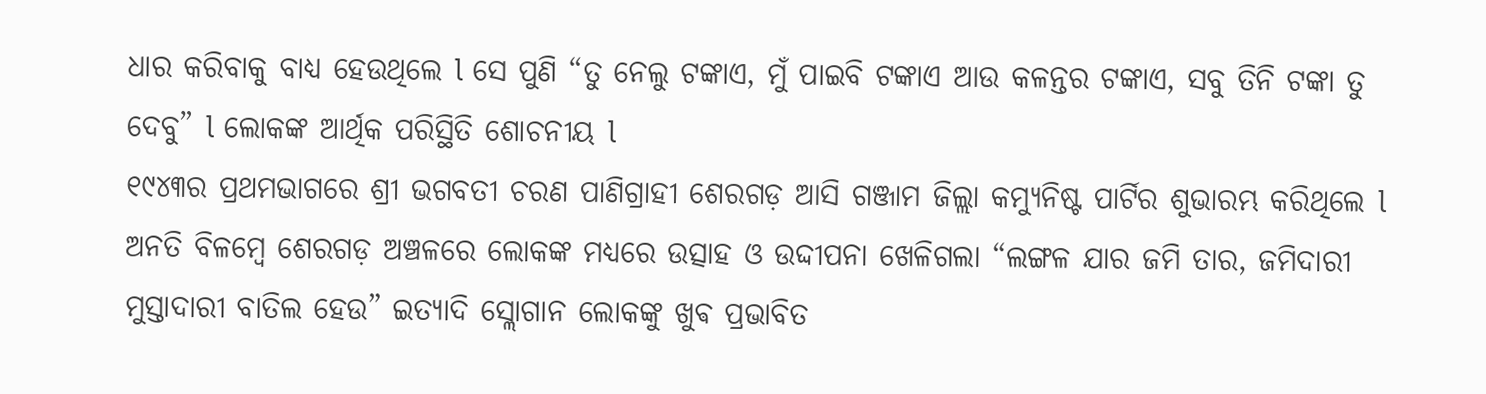ଧାର କରିବାକୁ ବାଧ୍ୟ ହେଉଥିଲେ l ସେ ପୁଣି “ତୁ ନେଲୁ ଟଙ୍କାଏ, ମୁଁ ପାଇବି ଟଙ୍କାଏ ଆଉ କଳନ୍ତର ଟଙ୍କାଏ, ସବୁ ତିନି ଟଙ୍କା ତୁ ଦେବୁ” l ଲୋକଙ୍କ ଆର୍ଥିକ ପରିସ୍ଥିତି ଶୋଚନୀୟ l
୧୯୪୩ର ପ୍ରଥମଭାଗରେ ଶ୍ରୀ ଭଗବତୀ ଚରଣ ପାଣିଗ୍ରାହୀ ଶେରଗଡ଼ ଆସି ଗଞ୍ଜାମ ଜିଲ୍ଲା କମ୍ୟୁନିଷ୍ଟ ପାର୍ଟିର ଶୁଭାରମ୍ଭ କରିଥିଲେ l ଅନତି ବିଳମ୍ବେ ଶେରଗଡ଼ ଅଞ୍ଚଳରେ ଲୋକଙ୍କ ମଧ୍ୟରେ ଉତ୍ସାହ ଓ ଉଦ୍ଦୀପନା ଖେଳିଗଲା “ଲଙ୍ଗଳ ଯାର ଜମି ତାର, ଜମିଦାରୀ ମୁସ୍ତାଦାରୀ ବାତିଲ ହେଉ” ଇତ୍ୟାଦି ସ୍ଲୋଗାନ ଲୋକଙ୍କୁ ଖୁଵ ପ୍ରଭାବିତ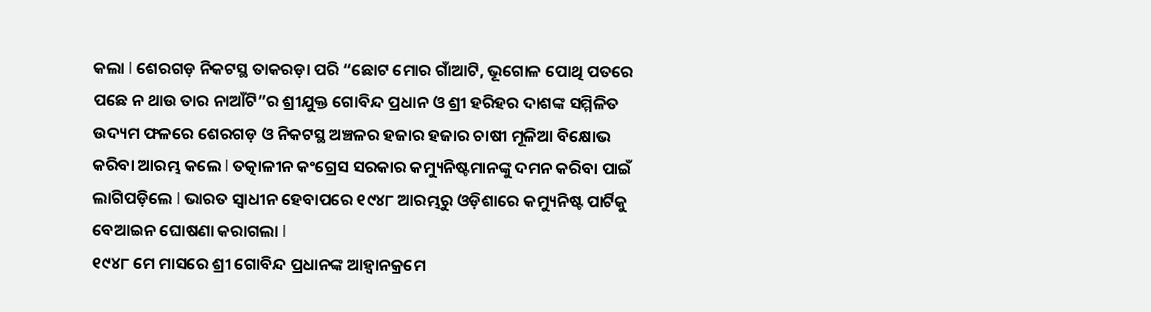କଲା l ଶେରଗଡ଼ ନିକଟସ୍ଥ ତାକରଡ଼ା ପରି “ଛୋଟ ମୋର ଗାଁଆଟି, ଭୂଗୋଳ ପୋଥି ପତରେ ପଛେ ନ ଥାଉ ତାର ନାଆଁଟି”ର ଶ୍ରୀଯୁକ୍ତ ଗୋବିନ୍ଦ ପ୍ରଧାନ ଓ ଶ୍ରୀ ହରିହର ଦାଶଙ୍କ ସମ୍ମିଳିତ ଉଦ୍ୟମ ଫଳରେ ଶେରଗଡ଼ ଓ ନିକଟସ୍ଥ ଅଞ୍ଚଳର ହଜାର ହଜାର ଚାଷୀ ମୂଳିଆ ବିକ୍ଷୋଭ କରିବା ଆରମ୍ଭ କଲେ l ତତ୍କାଳୀନ କଂଗ୍ରେସ ସରକାର କମ୍ୟୁନିଷ୍ଟମାନଙ୍କୁ ଦମନ କରିବା ପାଇଁ ଲାଗିପଡ଼ିଲେ l ଭାରତ ସ୍ୱାଧୀନ ହେବାପରେ ୧୯୪୮ ଆରମ୍ଭରୁ ଓଡ଼ିଶାରେ କମ୍ୟୁନିଷ୍ଟ ପାର୍ଟିକୁ ବେଆଇନ ଘୋଷଣା କରାଗଲା l
୧୯୪୮ ମେ ମାସରେ ଶ୍ରୀ ଗୋବିନ୍ଦ ପ୍ରଧାନଙ୍କ ଆହ୍ୱାନକ୍ରମେ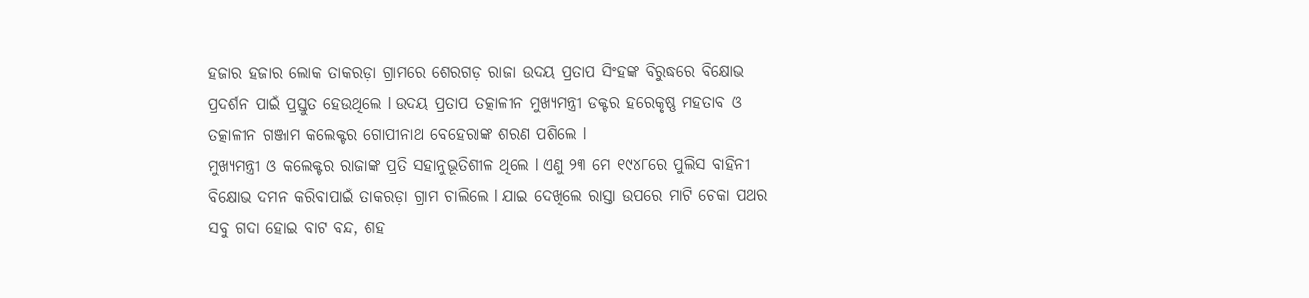ହଜାର ହଜାର ଲୋକ ତାକରଡ଼ା ଗ୍ରାମରେ ଶେରଗଡ଼ ରାଜା ଉଦୟ ପ୍ରତାପ ସିଂହଙ୍କ ବିରୁଦ୍ଧରେ ବିକ୍ଷୋଭ ପ୍ରଦର୍ଶନ ପାଇଁ ପ୍ରସ୍ତୁତ ହେଉଥିଲେ l ଉଦୟ ପ୍ରତାପ ତତ୍କାଳୀନ ମୁଖ୍ୟମନ୍ତ୍ରୀ ଡକ୍ଟର ହରେକୃଷ୍ଣ ମହତାବ ଓ ତତ୍କାଳୀନ ଗଞ୍ଜାମ କଲେକ୍ଟର ଗୋପୀନାଥ ବେହେରାଙ୍କ ଶରଣ ପଶିଲେ l
ମୁଖ୍ୟମନ୍ତ୍ରୀ ଓ କଲେକ୍ଟର ରାଜାଙ୍କ ପ୍ରତି ସହାନୁଭୂତିଶୀଳ ଥିଲେ l ଏଣୁ ୨୩ ମେ ୧୯୪୮ରେ ପୁଲିସ ବାହିନୀ ବିକ୍ଷୋଭ ଦମନ କରିବାପାଇଁ ତାକରଡ଼ା ଗ୍ରାମ ଚାଲିଲେ l ଯାଇ ଦେଖିଲେ ରାସ୍ତା ଉପରେ ମାଟି ଚେକା ପଥର ସବୁ ଗଦା ହୋଇ ବାଟ ବନ୍ଦ, ଶହ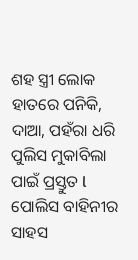ଶହ ସ୍ତ୍ରୀ ଲୋକ ହାତରେ ପନିକି, ଦାଆ, ପହଁରା ଧରି ପୁଲିସ ମୁକାବିଲା ପାଇଁ ପ୍ରସ୍ତୁତ l ପୋଲିସ ବାହିନୀର ସାହସ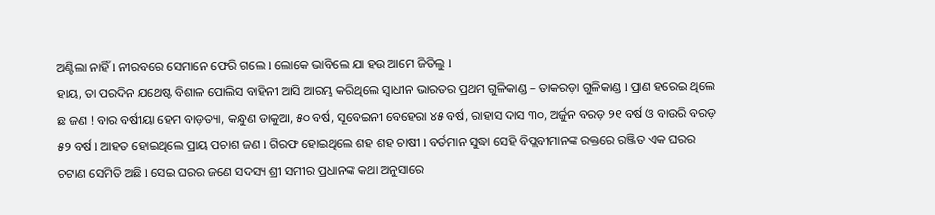ଅଣ୍ଟିଲା ନାହିଁ l ନୀରବରେ ସେମାନେ ଫେରି ଗଲେ l ଲୋକେ ଭାବିଲେ ଯା ହଉ ଆମେ ଜିତିଲୁ l
ହାୟ, ତା ପରଦିନ ଯଥେଷ୍ଟ ବିଶାଳ ପୋଲିସ ବାହିନୀ ଆସି ଆରମ୍ଭ କରିଥିଲେ ସ୍ୱାଧୀନ ଭାରତର ପ୍ରଥମ ଗୁଳିକାଣ୍ଡ – ତାକରଡ଼ା ଗୁଳିକାଣ୍ଡ l ପ୍ରାଣ ହରେଇ ଥିଲେ ଛ ଜଣ ! ବାର ବର୍ଷୀୟା ହେମ ବାଡ଼ତ୍ୟା, କନ୍ଧୁଣ ଡାକୁଆ, ୫୦ ବର୍ଷ, ସୂବେଇନୀ ବେହେରା ୪୫ ବର୍ଷ, ରାହାସ ଦାସ ୩୦, ଅର୍ଜୁନ ବରଡ଼ ୨୧ ବର୍ଷ ଓ ବାଉରି ବରଡ଼ ୫୨ ବର୍ଷ l ଆହତ ହୋଇଥିଲେ ପ୍ରାୟ ପଚାଶ ଜଣ l ଗିରଫ ହୋଇଥିଲେ ଶହ ଶହ ଚାଷୀ l ବର୍ତମାନ ସୁଦ୍ଧା ସେହି ବିପ୍ଲବୀମାନଙ୍କ ରକ୍ତରେ ରଞ୍ଜିତ ଏକ ଘରର ଚଟାଣ ସେମିତି ଅଛି l ସେଇ ଘରର ଜଣେ ସଦସ୍ୟ ଶ୍ରୀ ସମୀର ପ୍ରଧାନଙ୍କ କଥା ଅନୁସାରେ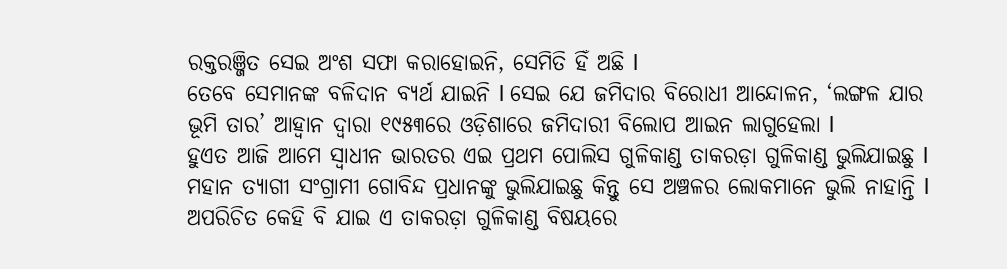ରକ୍ତରଞ୍ଜିତ ସେଇ ଅଂଶ ସଫା କରାହୋଇନି, ସେମିତି ହିଁ ଅଛି l
ତେବେ ସେମାନଙ୍କ ବଳିଦାନ ବ୍ୟର୍ଥ ଯାଇନି l ସେଇ ଯେ ଜମିଦାର ବିରୋଧୀ ଆନ୍ଦୋଳନ, ‘ଲଙ୍ଗଳ ଯାର ଭୂମି ତାର’ ଆହ୍ୱାନ ଦ୍ଵାରା ୧୯୫୩ରେ ଓଡ଼ିଶାରେ ଜମିଦାରୀ ବିଲୋପ ଆଇନ ଲାଗୁହେଲା l
ହୁଏତ ଆଜି ଆମେ ସ୍ୱାଧୀନ ଭାରତର ଏଇ ପ୍ରଥମ ପୋଲିସ ଗୁଳିକାଣ୍ଡ ତାକରଡ଼ା ଗୁଳିକାଣ୍ଡ ଭୁଲିଯାଇଛୁ l ମହାନ ତ୍ୟାଗୀ ସଂଗ୍ରାମୀ ଗୋବିନ୍ଦ ପ୍ରଧାନଙ୍କୁ ଭୁଲିଯାଇଛୁ କିନ୍ତୁ ସେ ଅଞ୍ଚଳର ଲୋକମାନେ ଭୁଲି ନାହାନ୍ତି l ଅପରିଚିତ କେହି ବି ଯାଇ ଏ ତାକରଡ଼ା ଗୁଳିକାଣ୍ଡ ବିଷୟରେ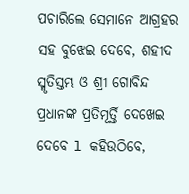ପଚାରିଲେ ସେମାନେ ଆଗ୍ରହର ସହ ବୁଝେଇ ଦେବେ, ଶହୀଦ ସ୍ମୃତିସ୍ତମ୍ଭ ଓ ଶ୍ରୀ ଗୋବିନ୍ଦ ପ୍ରଧାନଙ୍କ ପ୍ରତିମୂର୍ତ୍ତି ଦେଖେଇ ଦେବେ l କହିଉଠିବେ,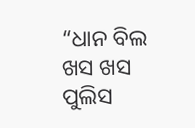“ଧାନ ବିଲ ଖସ ଖସ
ପୁଲିସ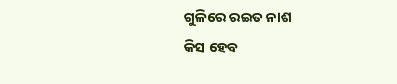ଗୁଳିରେ ରଇତ ନାଶ
କିସ ହେବ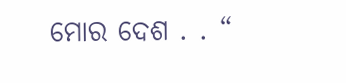ମୋର ଦେଶ . . “